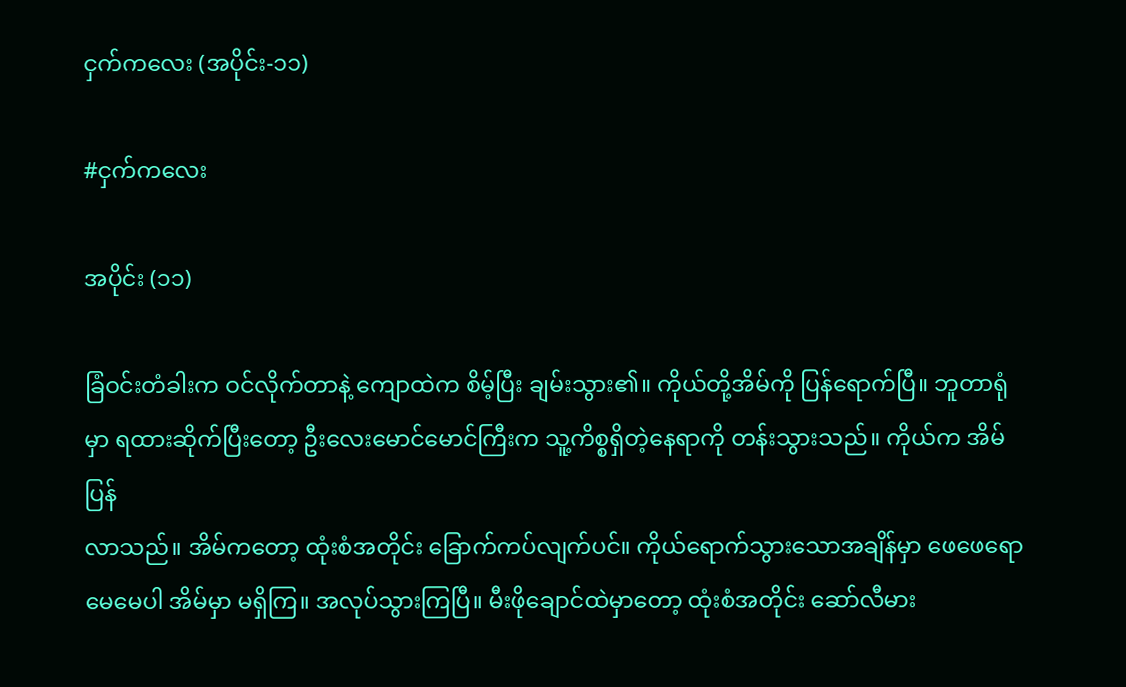ငှက်ကလေး (အပိုင်း-၁၁)

#ငှက်ကလေး

အပိုင်း (၁၁)

ခြံဝင်းတံခါးက ဝင်လိုက်တာနဲ့ ကျောထဲက စိမ့်ပြီး ချမ်းသွား၏။ ကိုယ်တို့အိမ်ကို ပြန်ရောက်ပြီ။ ဘူတာရုံမှာ ရထားဆိုက်ပြီးတော့ ဦးလေးမောင်မောင်ကြီးက သူ့ကိစ္စရှိတဲ့နေရာကို တန်းသွားသည်။ ကိုယ်က အိမ်ပြန်
လာသည်။ အိမ်ကတော့ ထုံးစံအတိုင်း ခြောက်ကပ်လျက်ပင်။ ကိုယ်ရောက်သွားသောအချိန်မှာ ဖေဖေရော မေမေပါ အိမ်မှာ မရှိကြ။ အလုပ်သွားကြပြီ။ မီးဖိုချောင်ထဲမှာတော့ ထုံးစံအတိုင်း ဆော်လီမား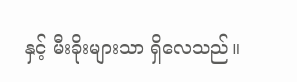နှင့် မီးခိုးများသာ ရှိလေသည်။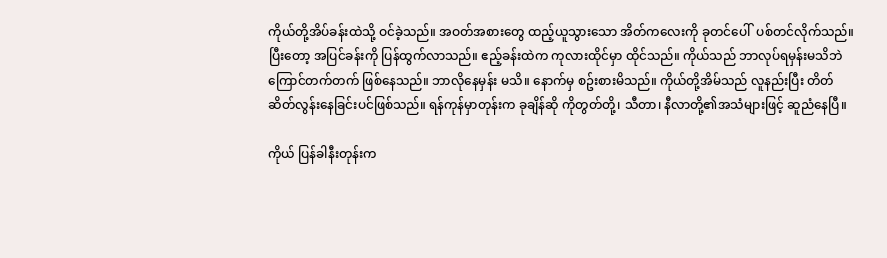ကိုယ်တို့အိပ်ခန်းထဲသို့ ဝင်ခဲ့သည်။ အဝတ်အစားတွေ ထည့်ယူသွားသော အိတ်ကလေးကို ခုတင်ပေါ်  ပစ်တင်လိုက်သည်။ ပြီးတော့ အပြင်ခန်းကို ပြန်ထွက်လာသည်။ ဧည့်ခန်းထဲက ကုလားထိုင်မှာ ထိုင်သည်။ ကိုယ်သည် ဘာလုပ်ရမှန်းမသိဘဲ ကြောင်တက်တက် ဖြစ်နေသည်။ ဘာလိုနေမှန်း မသိ။ နောက်မှ စဥ်းစားမိသည်။ ကိုယ်တို့အိမ်သည် လူနည်းပြီး တိတ်ဆိတ်လွန်းနေခြင်းပင်ဖြစ်သည်။ ရန်ကုန်မှာတုန်းက ခုချိန်ဆို ကိုတွတ်တို့၊ သီတာ၊ နီလာတို့၏အသံများဖြင့် ဆူညံနေပြီ။

ကိုယ် ပြန်ခါနီးတုန်းက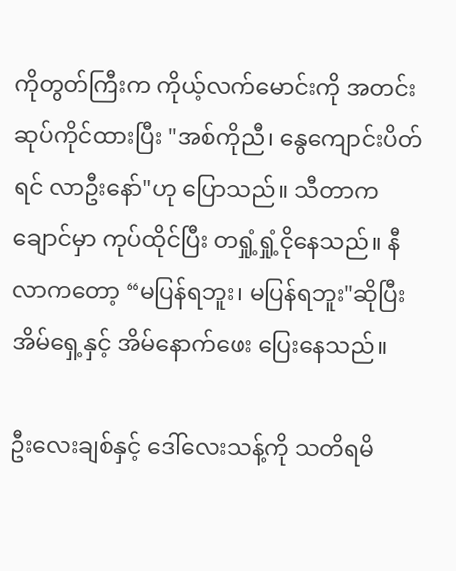ကိုတွတ်ကြီးက ကိုယ့်လက်မောင်းကို အတင်းဆုပ်ကိုင်ထားပြီး "အစ်ကိုညီ၊ နွေကျောင်းပိတ်ရင် လာဦးနော်"ဟု ပြောသည်။ သီတာက ချောင်မှာ ကုပ်ထိုင်ပြီး တရှုံ့ရှုံ့ငိုနေသည်။ နီလာကတော့ “မပြန်ရဘူး၊ မပြန်ရဘူး"ဆိုပြီး အိမ်ရှေ့နှင့် အိမ်နောက်ဖေး ပြေးနေသည်။

ဦးလေးချစ်နှင့် ဒေါ်လေးသန့်ကို သတိရမိ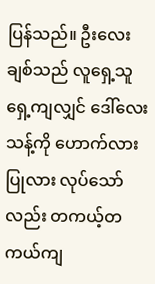ပြန်သည်။ ဦးလေးချစ်သည် လူရှေ့သူရှေ့ကျလျှင် ဒေါ်လေးသန့်ကို ဟောက်လားပြုလား လုပ်သော်လည်း တကယ့်တကယ်ကျ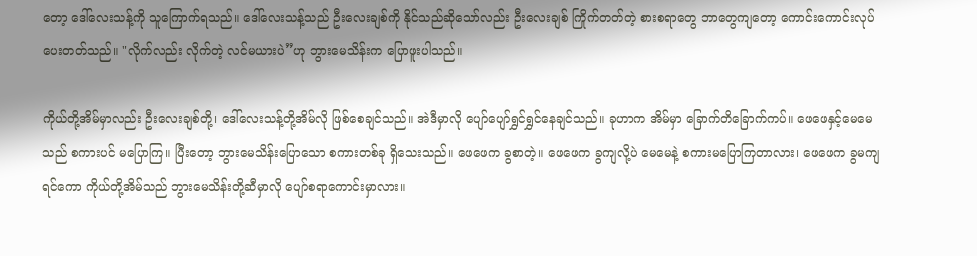တော့ ဒေါ်လေးသန့်ကို သူကြောက်ရသည်။ ဒေါ်လေးသန့်သည် ဦးလေးချစ်ကို နိုင်သည်ဆိုသော်လည်း ဦးလေးချစ် ကြိုက်တတ်တဲ့ စားစရာတွေ ဘာတွေကျတော့ ကောင်းကောင်းလုပ်ပေးတတ်သည်။ "လိုက်လည်း လိုက်တဲ့ လင်မယားပဲ”ဟု ဘွားမေသိန်းက ပြောဖူးပါသည်။

ကိုယ်တို့အိမ်မှာလည်း ဦးလေးချစ်တို့၊ ဒေါ်လေးသန့်တို့အိမ်လို ဖြစ်စေချင်သည်။ အဲဒီမှာလို ပျော်ပျော်ရွှင်ရွှင်နေချင်သည်။ ခုဟာက အိမ်မှာ ခြောက်တိခြောက်ကပ်။ ဖေဖေနှင့်မေမေသည် စကားပင် မပြောကြ။ ပြီးတော့ ဘွားမေသိန်းပြောသော စကားတစ်ခု ရှိသေးသည်။ ဖေဖေက ခွစာတဲ့။ ဖေဖေက ခွကျလို့ပဲ မေမေနဲ့ စကားမပြောကြတာလား၊ ဖေဖေက ခွမကျရင်ကော ကိုယ်တို့အိမ်သည် ဘွားမေသိန်းတို့ဆီမှာလို ပျော်စရာကောင်းမှာလား။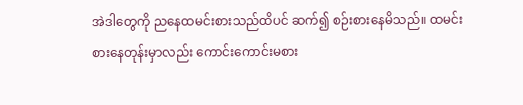အဲဒါတွေကို ညနေထမင်းစားသည်ထိပင် ဆက်၍ စဉ်းစားနေမိသည်။ ထမင်းစားနေတုန်းမှာလည်း ကောင်းကောင်းမစား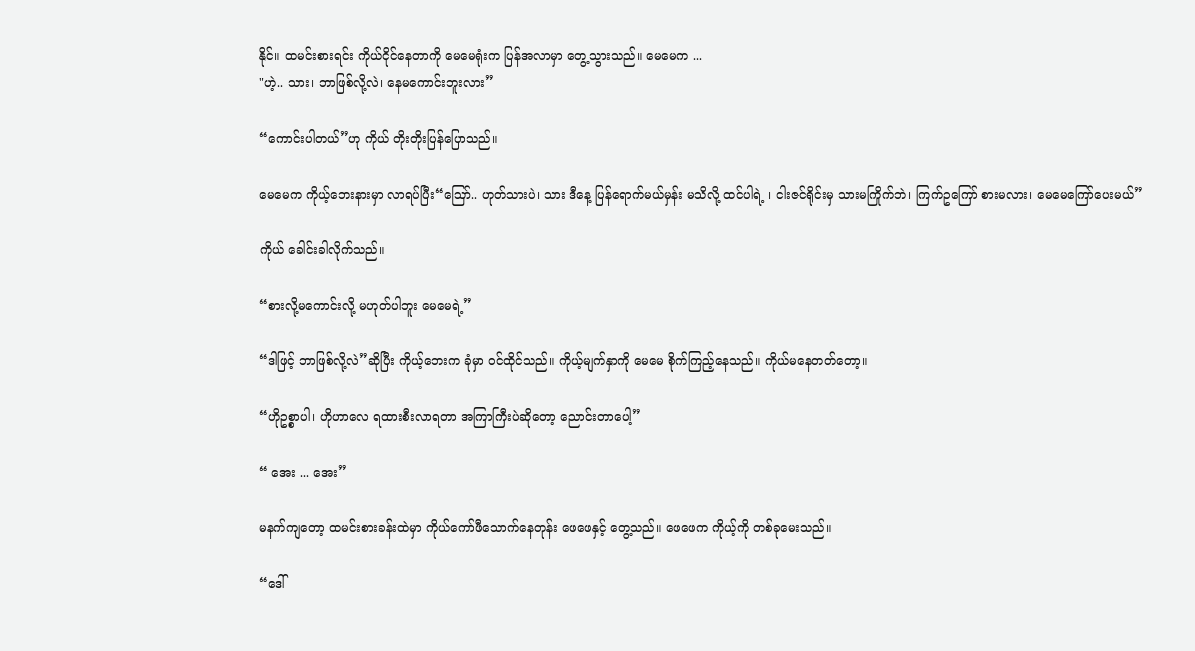နိုင်။ ထမင်းစားရင်း ကိုယ်ငိုင်နေတာကို မေမေရုံးက ပြန်အလာမှာ တွေ့သွားသည်။ မေမေက ...
"ဟဲ့.. သား၊ ဘာဖြစ်လို့လဲ၊ နေမကောင်းဘူးလား”

“ကောင်းပါတယ်”ဟု ကိုယ် တိုးတိုးပြန်ပြောသည်။

မေမေက ကိုယ့်ဘေးနားမှာ လာရပ်ပြီး“ဪ.. ဟုတ်သားပဲ၊ သား ဒီနေ့ ပြန်ရောက်မယ်မှန်း မသိလို့ ထင်ပါရဲ့ ၊ ငါးဇင်ရိုင်းမှ သားမကြိုက်ဘဲ၊ ကြက်ဥကြော် စားမလား၊ မေမေကြော်ပေးမယ်”

ကိုယ် ခေါင်းခါလိုက်သည်။

“စားလို့မကောင်းလို့ မဟုတ်ပါဘူး မေမေရဲ့”

“ဒါဖြင့် ဘာဖြစ်လို့လဲ”ဆိုပြီး ကိုယ့်ဘေးက ခုံမှာ ဝင်ထိုင်သည်။ ကိုယ့်မျက်နှာကို မေမေ စိုက်ကြည့်နေသည်။ ကိုယ်မနေတတ်တော့။

“ဟိုဥစ္စာပါ၊ ဟိုဟာလေ ရထားစီးလာရတာ အကြာကြီးပဲဆိုတော့ ညောင်းတာပေါ့”

“ အေး ... အေး”

မနက်ကျတော့ ထမင်းစားခန်းထဲမှာ ကိုယ်ကော်ဖီသောက်နေတုန်း ဖေဖေနှင့် တွေ့သည်။ ဖေဖေက ကိုယ့်ကို တစ်ခုမေးသည်။

“ဒေါ်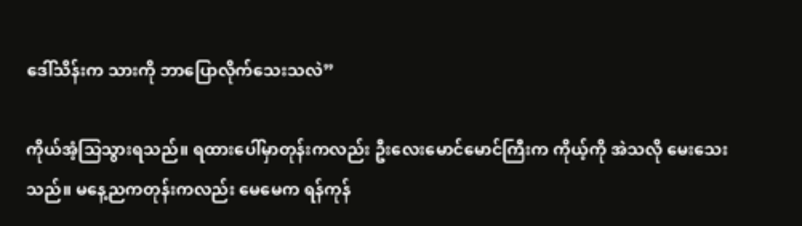ဒေါ်သိန်းက သားကို ဘာပြောလိုက်သေးသလဲ”

ကိုယ်အံ့သြသွားရသည်။ ရထားပေါ်မှာတုန်းကလည်း ဦးလေးမောင်မောင်ကြီးက ကိုယ့်ကို အဲသလို မေးသေးသည်။ မနေ့ညကတုန်းကလည်း မေမေက ရန်ကုန်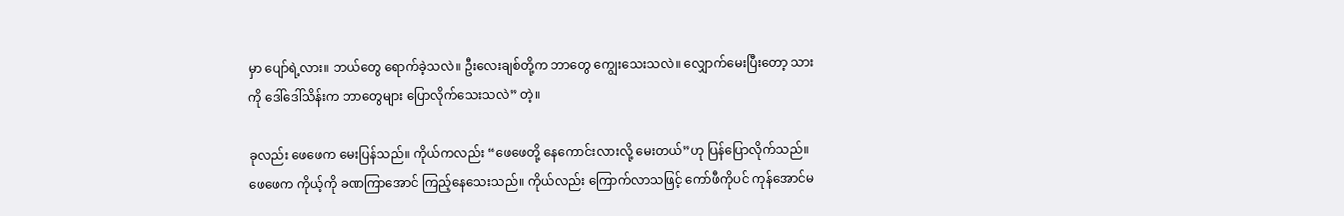မှာ ပျော်ရဲ့လား။ ဘယ်တွေ ရောက်ခဲ့သလဲ။ ဦးလေးချစ်တို့က ဘာတွေ ကျွေးသေးသလဲ။ လျှောက်မေးပြီးတော့ သားကို ဒေါ်ဒေါ်သိန်းက ဘာတွေများ ပြောလိုက်သေးသလဲ” တဲ့။

ခုလည်း ဖေဖေက မေးပြန်သည်။ ကိုယ်ကလည်း “ဖေဖေတို့ နေကောင်းလားလို့ မေးတယ်”ဟု ပြန်ပြောလိုက်သည်။ ဖေဖေက ကိုယ့်ကို ခဏကြာအောင် ကြည့်နေသေးသည်။ ကိုယ်လည်း ကြောက်လာသဖြင့် ကော်ဖီကိုပင် ကုန်အောင်မ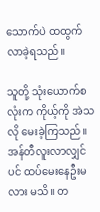သောက်ပဲ ထထွက်လာခဲ့ရသည်။

သူတို့ သုံးယောက်စလုံးက ကိုယ့်ကို အဲသလို မေးခဲ့ကြသည်။ အန်တီလူးလာလျှင်ပင် ထပ်မေးနေဦးမလား မသိ။ တ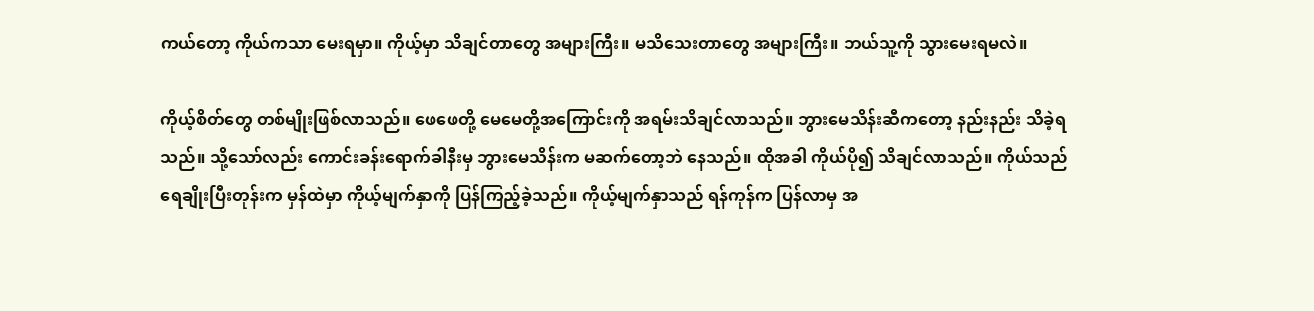ကယ်တော့ ကိုယ်ကသာ မေးရမှာ။ ကိုယ့်မှာ သိချင်တာတွေ အများကြီး။ မသိသေးတာတွေ အများကြီး။ ဘယ်သူ့ကို သွားမေးရမလဲ။

ကိုယ့်စိတ်တွေ တစ်မျိုးဖြစ်လာသည်။ ဖေဖေတို့ မေမေတို့အကြောင်းကို အရမ်းသိချင်လာသည်။ ဘွားမေသိန်းဆီကတော့ နည်းနည်း သိခဲ့ရသည်။ သို့သော်လည်း ကောင်းခန်းရောက်ခါနီးမှ ဘွားမေသိန်းက မဆက်တော့ဘဲ နေသည်။ ထိုအခါ ကိုယ်ပို၍ သိချင်လာသည်။ ကိုယ်သည် ရေချိုးပြီးတုန်းက မှန်ထဲမှာ ကိုယ့်မျက်နှာကို ပြန်ကြည့်ခဲ့သည်။ ကိုယ့်မျက်နှာသည် ရန်ကုန်က ပြန်လာမှ အ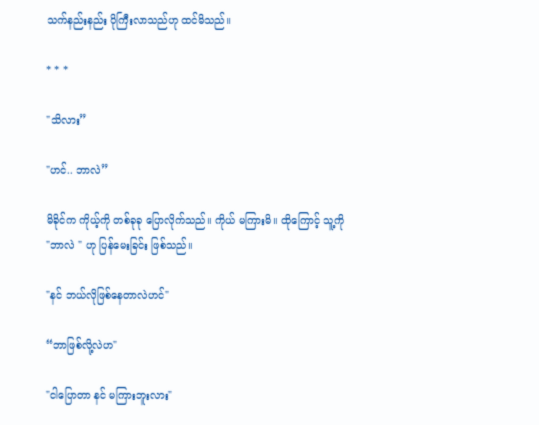သက်နည်းနည်း ပိုကြီးလာသည်ဟု ထင်မိသည်။

* * *

"သိလား”

"ဟင်.. ဘာလဲ”

မိခိုင်က ကိုယ့်ကို တစ်ခုခု ပြောလိုက်သည်။ ကိုယ် မကြားမိ။ ထိုကြောင့် သူ့ကို "ဘာလဲ " ဟု ပြန်မေးခြင်း ဖြစ်သည်။

"နင် ဘယ်လိုဖြစ်နေတာလဲဟင်"

“ဘာဖြစ်လို့လဲဟ"

"ငါပြောတာ နင် မကြားဘူးလား"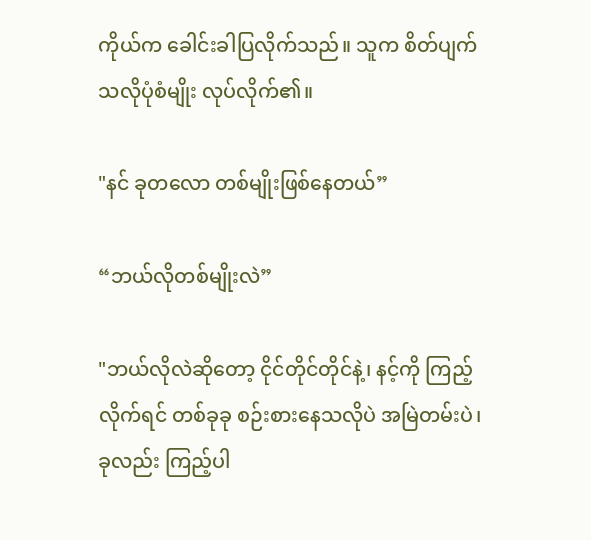ကိုယ်က ခေါင်းခါပြလိုက်သည်။ သူက စိတ်ပျက်သလိုပုံစံမျိုး လုပ်လိုက်၏။

"နင် ခုတလော တစ်မျိုးဖြစ်နေတယ်”

“ဘယ်လိုတစ်မျိုးလဲ”

"ဘယ်လိုလဲဆိုတော့ ငိုင်တိုင်တိုင်နဲ့၊ နင့်ကို ကြည့်လိုက်ရင် တစ်ခုခု စဉ်းစားနေသလိုပဲ အမြဲတမ်းပဲ၊ ခုလည်း ကြည့်ပါ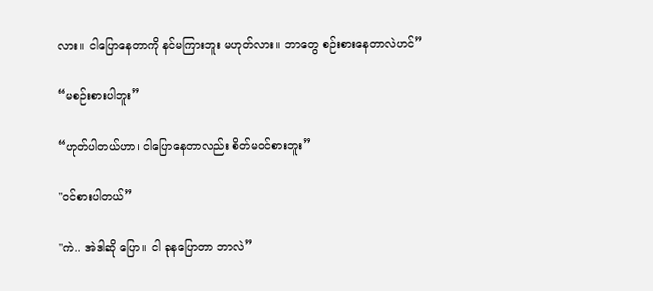လား။ ငါပြောနေတာကို နင်မကြားဘူး မဟုတ်လား။ ဘာတွေ စဉ်းစားနေတာလဲဟင်”

“မစဉ်းစားပါဘူး”

“ဟုတ်ပါတယ်ဟာ၊ ငါပြောနေတာလည်း စိတ်မဝင်စားဘူး”

"ဝင်စားပါတယ်”

"ကဲ.. အဲဒါဆို ပြော။ ငါ ခုနပြောတာ ဘာလဲ”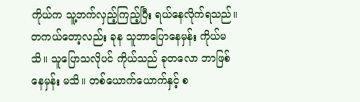ကိုယ်က သူ့ဘက်လှည့်ကြည့်ပြီး ရယ်နေလိုက်ရသည်။ တကယ်တော့လည်း ခုန သူဘာပြောနေမှန်း ကိုယ်မသိ။ သူပြောသလိုပင် ကိုယ်သည် ခုတလော ဘာဖြစ်နေမှန်း မသိ။ တစ်ယောက်ယောက်နှင့် စ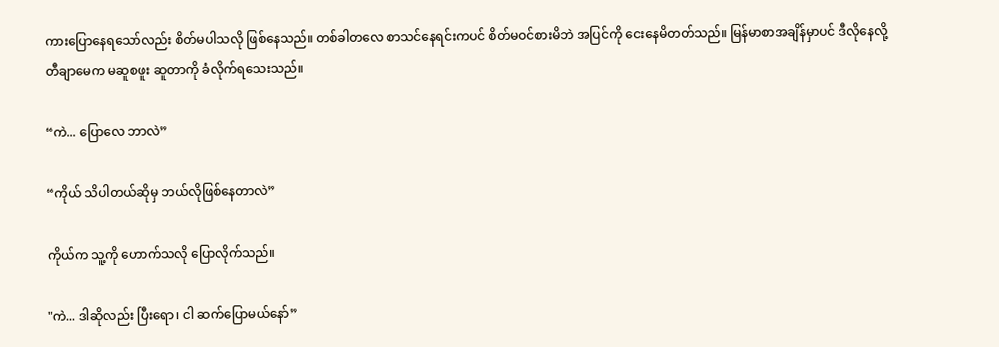ကားပြောနေရသော်လည်း စိတ်မပါသလို ဖြစ်နေသည်။ တစ်ခါတလေ စာသင်နေရင်းကပင် စိတ်မဝင်စားမိဘဲ အပြင်ကို ငေးနေမိတတ်သည်။ မြန်မာစာအချိန်မှာပင် ဒီလိုနေလို့ တီချာမေက မဆူစဖူး ဆူတာကို ခံလိုက်ရသေးသည်။

“ကဲ... ပြောလေ ဘာလဲ”

“ကိုယ် သိပါတယ်ဆိုမှ ဘယ်လိုဖြစ်နေတာလဲ”

ကိုယ်က သူ့ကို ဟောက်သလို ပြောလိုက်သည်။

"ကဲ... ဒါဆိုလည်း ပြီးရော၊ ငါ ဆက်ပြောမယ်နော်”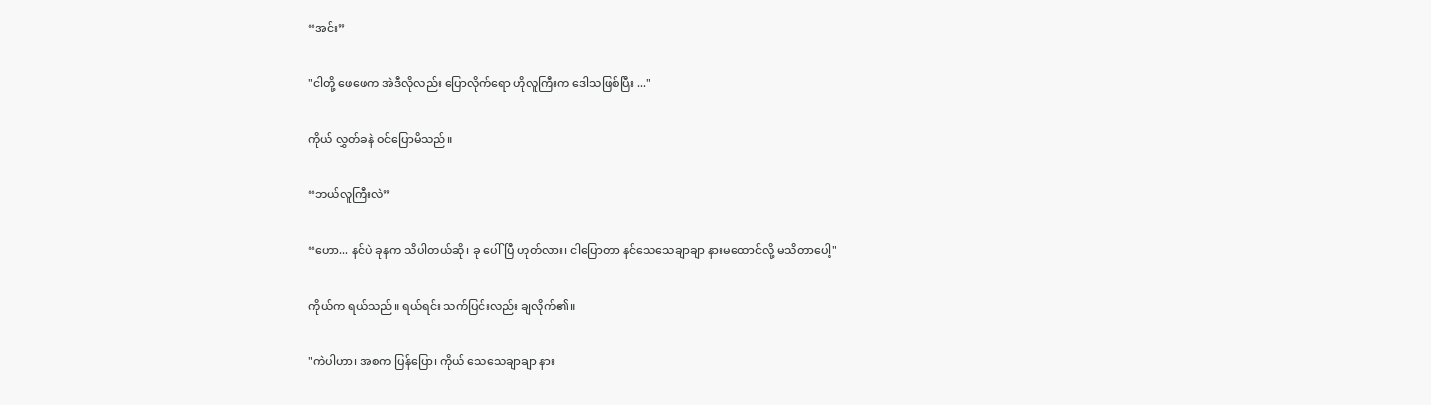“အင်း”

"ငါတို့ ဖေဖေက အဲဒီလိုလည်း ပြောလိုက်ရော ဟိုလူကြီးက ဒေါသဖြစ်ပြီး ..."

ကိုယ် လွှတ်ခနဲ ဝင်ပြောမိသည်။

“ဘယ်လူကြီးလဲ”

“ဟော... နင်ပဲ ခုနက သိပါတယ်ဆို၊ ခု ပေါ်ပြီ ဟုတ်လား၊ ငါပြောတာ နင်သေသေချာချာ နားမထောင်လို့ မသိတာပေါ့"

ကိုယ်က ရယ်သည်။ ရယ်ရင်း သက်ပြင်းလည်း ချလိုက်၏။

"ကဲပါဟာ၊ အစက ပြန်ပြော၊ ကိုယ် သေသေချာချာ နား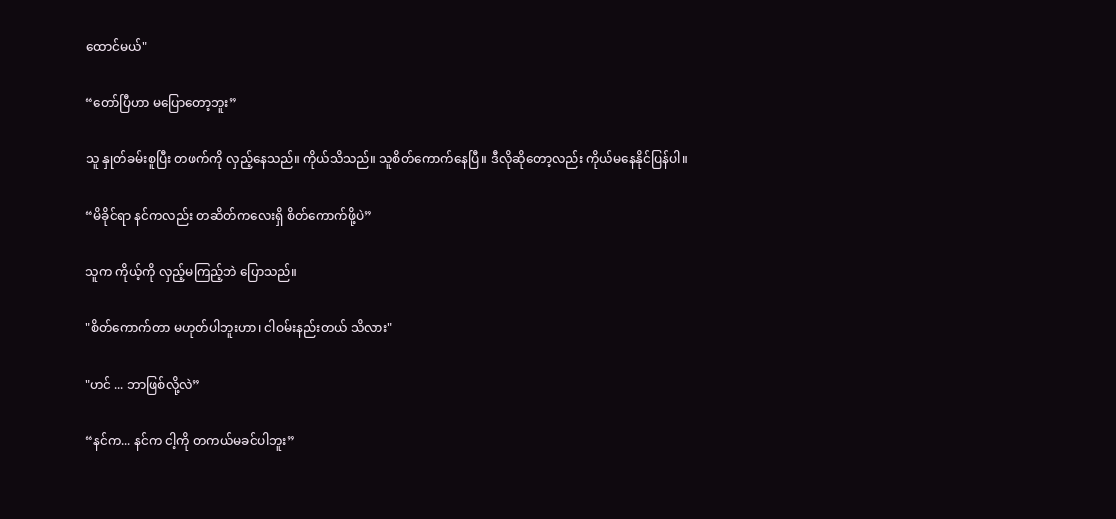ထောင်မယ်"

“တော်ပြီဟာ မပြောတော့ဘူး”

သူ နှုတ်ခမ်းစူပြီး တဖက်ကို လှည့်နေသည်။ ကိုယ်သိသည်။ သူစိတ်ကောက်နေပြီ။ ဒီလိုဆိုတော့လည်း ကိုယ်မနေနိုင်ပြန်ပါ။

“မိခိုင်ရာ နင်ကလည်း တဆိတ်ကလေးရှိ စိတ်ကောက်ဖို့ပဲ”

သူက ကိုယ့်ကို လှည့်မကြည့်ဘဲ ပြောသည်။

"စိတ်ကောက်တာ မဟုတ်ပါဘူးဟာ၊ ငါဝမ်းနည်းတယ် သိလား"

"ဟင် ... ဘာဖြစ်လို့လဲ”

“နင်က... နင်က ငါ့ကို တကယ်မခင်ပါဘူး”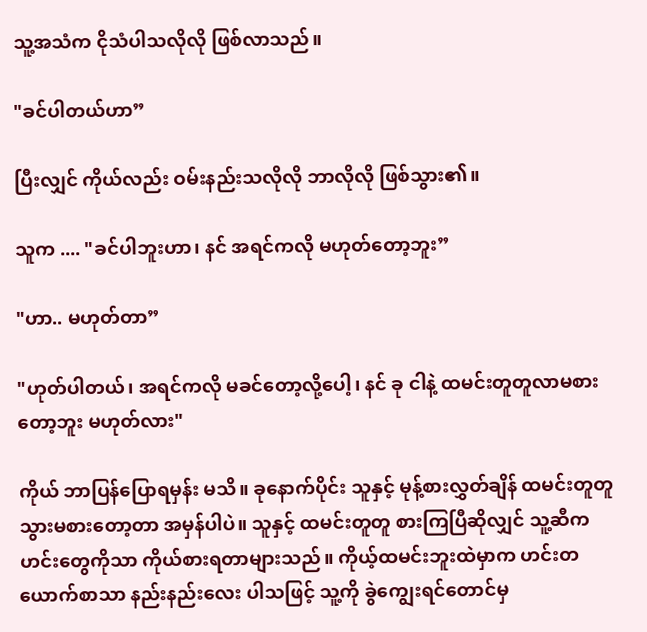သူ့အသံက ငိုသံပါသလိုလို ဖြစ်လာသည်။

"ခင်ပါတယ်ဟာ”

ပြီးလျှင် ကိုယ်လည်း ဝမ်းနည်းသလိုလို ဘာလိုလို ဖြစ်သွား၏။

သူက .... "ခင်ပါဘူးဟာ၊ နင် အရင်ကလို မဟုတ်တော့ဘူး”

"ဟာ.. မဟုတ်တာ”

"ဟုတ်ပါတယ်၊ အရင်ကလို မခင်တော့လို့ပေါ့၊ နင် ခု ငါနဲ့ ထမင်းတူတူလာမစားတော့ဘူး မဟုတ်လား"

ကိုယ် ဘာပြန်ပြောရမှန်း မသိ။ ခုနောက်ပိုင်း သူနှင့် မုန့်စားလွှတ်ချိန် ထမင်းတူတူ သွားမစားတော့တာ အမှန်ပါပဲ။ သူနှင့် ထမင်းတူတူ စားကြပြီဆိုလျှင် သူ့ဆီက ဟင်းတွေကိုသာ ကိုယ်စားရတာများသည်။ ကိုယ့်ထမင်းဘူးထဲမှာက ဟင်းတယောက်စာသာ နည်းနည်းလေး ပါသဖြင့် သူ့ကို ခွဲကျွေးရင်တောင်မှ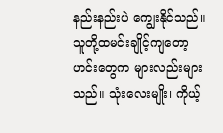နည်းနည်းပဲ ကျွေးနိုင်သည်။ သူတို့ထမင်းချိုင့်ကျတော့ ဟင်းတွေက များလည်းများသည်။ သုံးလေးမျိုး၊ ကိုယ့်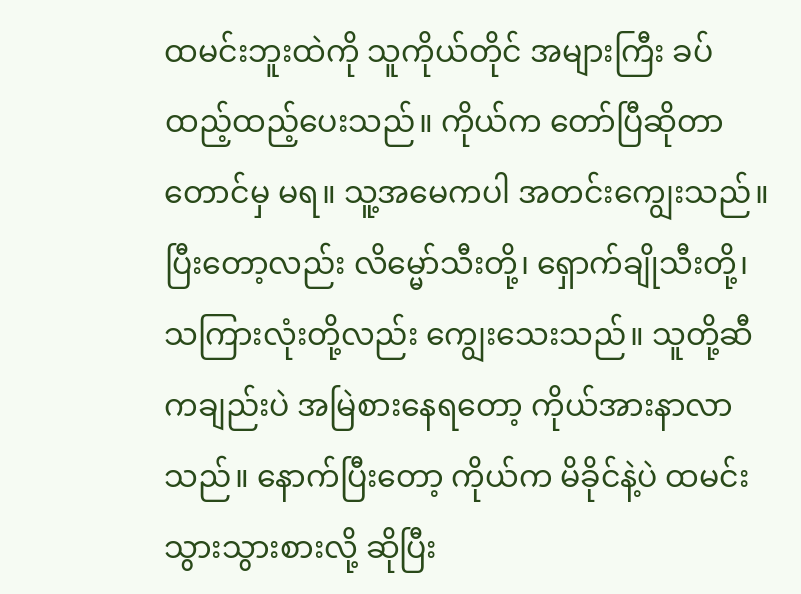ထမင်းဘူးထဲကို သူကိုယ်တိုင် အများကြီး ခပ်ထည့်ထည့်ပေးသည်။ ကိုယ်က တော်ပြီဆိုတာတောင်မှ မရ။ သူ့အမေကပါ အတင်းကျွေးသည်။ ပြီးတော့လည်း လိမ္မော်သီးတို့၊ ရှောက်ချိုသီးတို့၊ သကြားလုံးတို့လည်း ကျွေးသေးသည်။ သူတို့ဆီကချည်းပဲ အမြဲစားနေရတော့ ကိုယ်အားနာလာသည်။ နောက်ပြီးတော့ ကိုယ်က မိခိုင်နဲ့ပဲ ထမင်းသွားသွားစားလို့ ဆိုပြီး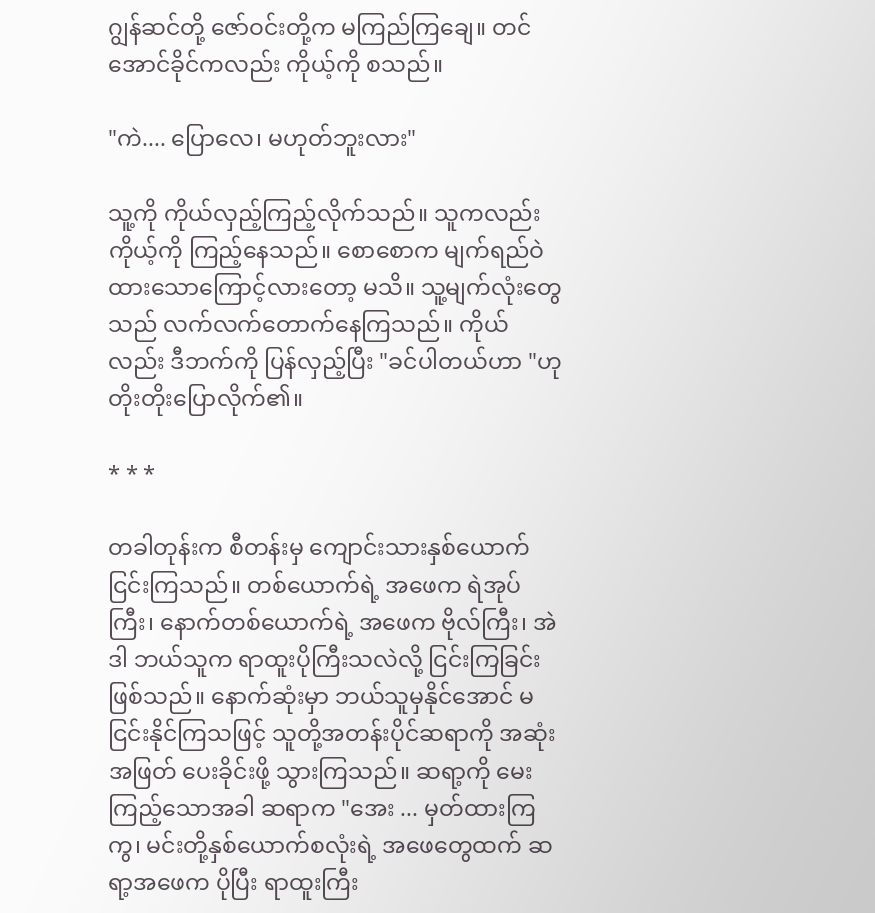ဂျွန်ဆင်တို့ ဇော်ဝင်းတို့က မကြည်ကြချေ။ တင်အောင်ခိုင်ကလည်း ကိုယ့်ကို စသည်။

"ကဲ.... ပြောလေ၊ မဟုတ်ဘူးလား"

သူ့ကို ကိုယ်လှည့်ကြည့်လိုက်သည်။ သူကလည်း ကိုယ့်ကို ကြည့်နေသည်။ စောစောက မျက်ရည်ဝဲထားသောကြောင့်လားတော့ မသိ။ သူ့မျက်လုံးတွေသည် လက်လက်တောက်နေကြသည်။ ကိုယ်လည်း ဒီဘက်ကို ပြန်လှည့်ပြီး "ခင်ပါတယ်ဟာ "ဟု တိုးတိုးပြောလိုက်၏။

* * *

တခါတုန်းက စီတန်းမှ ကျောင်းသားနှစ်ယောက် ငြင်းကြသည်။ တစ်ယောက်ရဲ့ အဖေက ရဲအုပ်ကြီး၊ နောက်တစ်ယောက်ရဲ့ အဖေက ဗိုလ်ကြီး၊ အဲဒါ ဘယ်သူက ရာထူးပိုကြီးသလဲလို့ ငြင်းကြခြင်း ဖြစ်သည်။ နောက်ဆုံးမှာ ဘယ်သူမှနိုင်အောင် မငြင်းနိုင်ကြသဖြင့် သူတို့အတန်းပိုင်ဆရာကို အဆုံးအဖြတ် ပေးခိုင်းဖို့ သွားကြသည်။ ဆရာ့ကို မေးကြည့်သောအခါ ဆရာက "အေး ... မှတ်ထားကြကွ၊ မင်းတို့နှစ်ယောက်စလုံးရဲ့ အဖေတွေထက် ဆရာ့အဖေက ပိုပြီး ရာထူးကြီး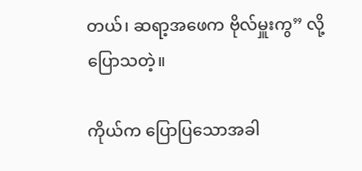တယ်၊ ဆရာ့အဖေက ဗိုလ်မှူးကွ” လို့ ပြောသတဲ့။

ကိုယ်က ပြောပြသောအခါ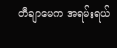တီချာမေက အရမ်းရယ်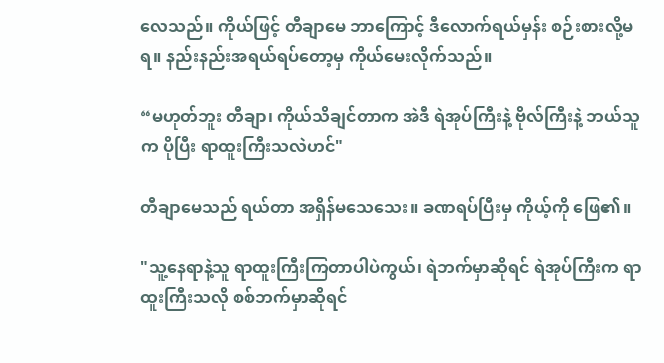လေသည်။ ကိုယ်ဖြင့် တီချာမေ ဘာကြောင့် ဒီလောက်ရယ်မှန်း စဉ်းစားလို့မရ။ နည်းနည်းအရယ်ရပ်တော့မှ ကိုယ်မေးလိုက်သည်။

“မဟုတ်ဘူး တီချာ၊ ကိုယ်သိချင်တာက အဲဒီ ရဲအုပ်ကြီးနဲ့ ဗိုလ်ကြီးနဲ့ ဘယ်သူက ပိုပြီး ရာထူးကြီးသလဲဟင်"

တီချာမေသည် ရယ်တာ အရှိန်မသေသေး။ ခဏရပ်ပြီးမှ ကိုယ့်ကို ဖြေ၏။

"သူ့နေရာနဲ့သူ ရာထူးကြီးကြတာပါပဲကွယ်၊ ရဲဘက်မှာဆိုရင် ရဲအုပ်ကြီးက ရာထူးကြီးသလို စစ်ဘက်မှာဆိုရင်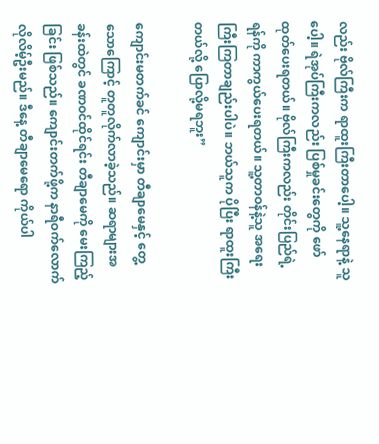လည်း ဗိုလ်ကြီးက ရာထူးကြီးတာပေါ့။ သူ့နေရာနဲ့ သူပေါ့။ ရဲအုပ်ကြီးကလည်း ပြစ်မှုခင်းတွေကို ဖော်ထုတ်ပေးရတယ်။ ဗိုလ်ကြီးကလည်း တိုင်းပြည်ရဲ့ ရန်ကို ကာကွယ်ပေးရတယ်။ သူ့တာဝန်နဲ့သူ အရေးကြီးကြတာချည်းပါပဲ။ ဘယ်သူက ပိုပြီး ရာထူးကြီးတယ်လို့ ပြောလို့မရဘူး”

ကျောင်းမတက်ခင် ကျောင်းမှာ တီချာမေနှင့် တွေ့သောကြောင့် တူတူလိုက်လာခဲ့သည်။ ဆရာများအခန်းထဲတွင် ခဏဝင်ထိုင်ရင်း တီချာမေကို မေးကြည့်ခြင်း ဖြစ်သည်။ ကျောင်းတက်ဖို့က နာရီဝက်လောက် လိုလိမ့်ဦးမည်။ ဒီနေ့ တီချာမေရော ကိုယ်ပါ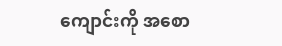ကျောင်းကို အစော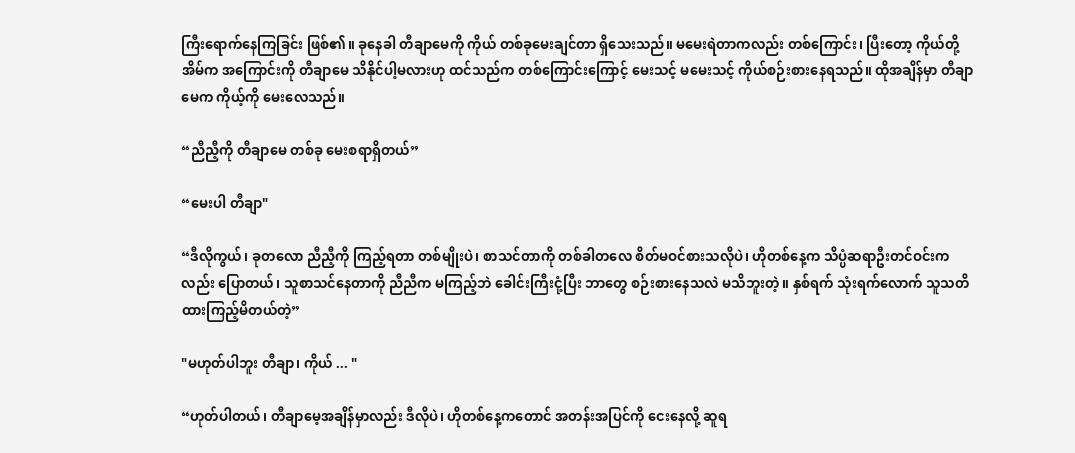ကြီးရောက်နေကြခြင်း ဖြစ်၏။ ခုနေခါ တီချာမေကို ကိုယ် တစ်ခုမေးချင်တာ ရှိသေးသည်။ မမေးရဲတာကလည်း တစ်ကြောင်း၊ ပြီးတော့ ကိုယ်တို့အိမ်က အကြောင်းကို တီချာမေ သိနိုင်ပါ့မလားဟု ထင်သည်က တစ်ကြောင်းကြောင့် မေးသင့် မမေးသင့် ကိုယ်စဉ်းစားနေရသည်။ ထိုအချိန်မှာ တီချာမေက ကိုယ့်ကို မေးလေသည်။

“ညီညီ့ကို တီချာမေ တစ်ခု မေးစရာရှိတယ်”

“မေးပါ တီချာ"

“ဒီလိုကွယ်၊ ခုတလော ညီညီ့ကို ကြည့်ရတာ တစ်မျိုးပဲ၊ စာသင်တာကို တစ်ခါတလေ စိတ်မဝင်စားသလိုပဲ၊ ဟိုတစ်နေ့က သိပ္ပံဆရာဦးတင်ဝင်းကလည်း ပြောတယ်၊ သူစာသင်နေတာကို ညီညီက မကြည့်ဘဲ ခေါင်းကြီးငုံ့ပြီး ဘာတွေ စဉ်းစားနေသလဲ မသိဘူးတဲ့။ နှစ်ရက် သုံးရက်လောက် သူသတိထားကြည့်မိတယ်တဲ့”

"မဟုတ်ပါဘူး တီချာ၊ ကိုယ် ... "

“ဟုတ်ပါတယ်၊ တီချာမေ့အချိန်မှာလည်း ဒီလိုပဲ၊ ဟိုတစ်နေ့ကတောင် အတန်းအပြင်ကို ငေးနေလို့ ဆူရ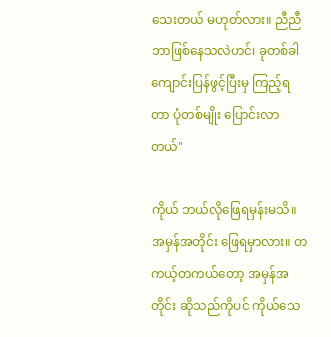သေးတယ် မဟုတ်လား။ ညီညီ ဘာဖြစ်နေသလဲဟင်၊ ခုတစ်ခါ ကျောင်းပြန်ဖွင့်ပြီးမှ ကြည့်ရတာ ပုံတစ်မျိုး ပြောင်းလာတယ်"

ကိုယ် ဘယ်လိုဖြေရမှန်းမသိ။ အမှန်အတိုင်း ဖြေရမှာလား။ တကယ့်တကယ်တော့ အမှန်အတိုင်း ဆိုသည်ကိုပင် ကိုယ်သေ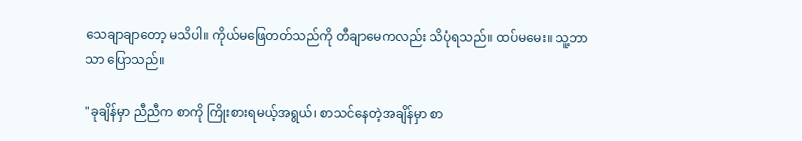သေချာချာတော့ မသိပါ။ ကိုယ်မဖြေတတ်သည်ကို တီချာမေကလည်း သိပုံရသည်။ ထပ်မမေး။ သူ့ဘာသာ ပြောသည်။

"ခုချိန်မှာ ညီညီက စာကို ကြိုးစားရမယ့်အရွယ်၊ စာသင်နေတဲ့အချိန်မှာ စာ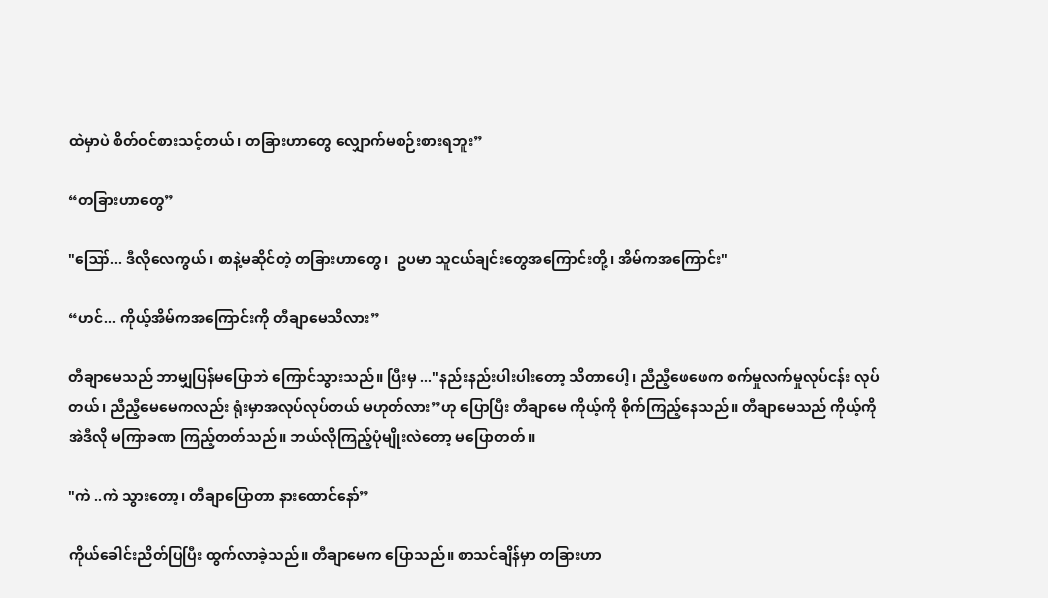ထဲမှာပဲ စိတ်ဝင်စားသင့်တယ်၊ တခြားဟာတွေ လျှောက်မစဉ်းစားရဘူး”

“တခြားဟာတွေ”

"ဪ... ဒီလိုလေကွယ်၊ စာနဲ့မဆိုင်တဲ့ တခြားဟာတွေ၊  ဥပမာ သူငယ်ချင်းတွေအကြောင်းတို့၊ အိမ်ကအကြောင်း"

“ဟင်... ကိုယ့်အိမ်ကအကြောင်းကို တီချာမေသိလား”

တီချာမေသည် ဘာမျှပြန်မပြောဘဲ ကြောင်သွားသည်။ ပြီးမှ ..."နည်းနည်းပါးပါးတော့ သိတာပေါ့၊ ညီညီ့ဖေဖေက စက်မှုလက်မှုလုပ်ငန်း လုပ်တယ်၊ ညီညီ့မေမေကလည်း ရုံးမှာအလုပ်လုပ်တယ် မဟုတ်လား”ဟု ပြောပြီး တီချာမေ ကိုယ့်ကို စိုက်ကြည့်နေသည်။ တီချာမေသည် ကိုယ့်ကို အဲဒီလို မကြာခဏ ကြည့်တတ်သည်။ ဘယ်လိုကြည့်ပုံမျိုးလဲတော့ မပြောတတ်။

"ကဲ ..ကဲ သွားတော့၊ တီချာပြောတာ နားထောင်နော်”

ကိုယ်ခေါင်းညိတ်ပြပြီး ထွက်လာခဲ့သည်။ တီချာမေက ပြောသည်။ စာသင်ချိန်မှာ တခြားဟာ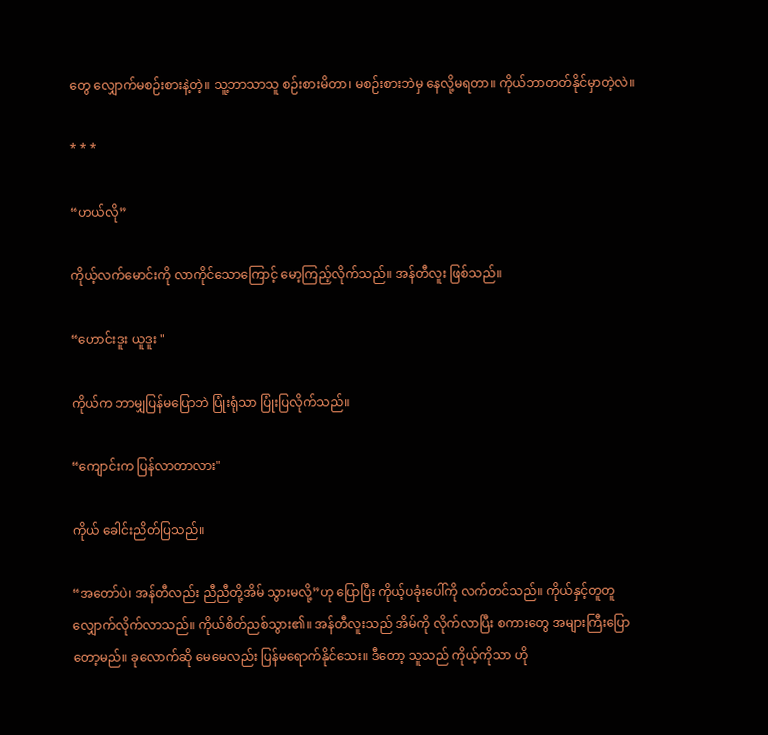တွေ လျှောက်မစဉ်းစားနဲ့တဲ့။ သူ့ဘာသာသူ စဉ်းစားမိတာ၊ မစဉ်းစားဘဲမှ နေလို့မရတာ။ ကိုယ်ဘာတတ်နိုင်မှာတဲ့လဲ။

* * *

“ဟယ်လို”

ကိုယ့်လက်မောင်းကို လာကိုင်သောကြောင့် မော့ကြည့်လိုက်သည်။ အန်တီလူး ဖြစ်သည်။

“ဟောင်းဒူး ယူဒူး "

ကိုယ်က ဘာမျှပြန်မပြောဘဲ ပြုံးရုံသာ ပြုံးပြလိုက်သည်။

“ကျောင်းက ပြန်လာတာလား"

ကိုယ် ခေါင်းညိတ်ပြသည်။

“အတော်ပဲ၊ အန်တီလည်း ညီညီတို့အိမ် သွားမလို့”ဟု ပြောပြီး ကိုယ့်ပခုံးပေါ်ကို လက်တင်သည်။ ကိုယ်နှင့်တူတူ လျှောက်လိုက်လာသည်။ ကိုယ်စိတ်ညစ်သွား၏။ အန်တီလူးသည် အိမ်ကို လိုက်လာပြီး စကားတွေ အများကြီးပြောတော့မည်။ ခုလောက်ဆို မေမေလည်း ပြန်မရောက်နိုင်သေး။ ဒီတော့ သူသည် ကိုယ့်ကိုသာ ဟို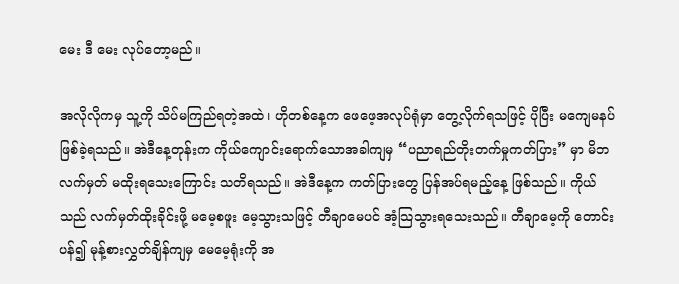မေး ဒီ မေး လုပ်တော့မည်။

အလိုလိုကမှ သူ့ကို သိပ်မကြည်ရတဲ့အထဲ၊ ဟိုတစ်နေ့က ဖေဖေ့အလုပ်ရုံမှာ တွေ့လိုက်ရသဖြင့် ပိုပြီး မကျေမနပ်ဖြစ်ခဲ့ရသည်။ အဲဒီနေ့တုန်းက ကိုယ်ကျောင်းရောက်သောအခါကျမှ “ပညာရည်တိုးတက်မှုကတ်ပြား” မှာ မိဘလက်မှတ် မထိုးရသေးကြောင်း သတိရသည်။ အဲဒီနေ့က ကတ်ပြားတွေ ပြန်အပ်ရမည့်နေ့ ဖြစ်သည်။ ကိုယ်သည် လက်မှတ်ထိုးခိုင်းဖို့ မမေ့စဖူး မေ့သွားသဖြင့် တီချာမေပင် အံ့သြသွားရသေးသည်။ တီချာမေ့ကို တောင်းပန်၍ မုန့်စားလွှတ်ချိန်ကျမှ မေမေ့ရုံးကို အ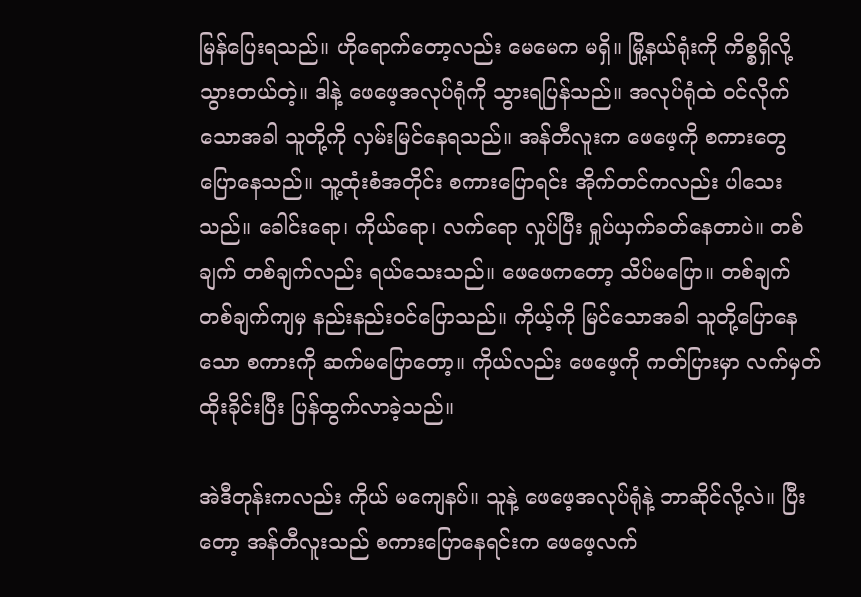မြန်ပြေးရသည်။ ဟိုရောက်တော့လည်း မေမေက မရှိ။ မြို့နယ်ရုံးကို ကိစ္စရှိလို့ သွားတယ်တဲ့။ ဒါနဲ့ ဖေဖေ့အလုပ်ရုံကို သွားရပြန်သည်။ အလုပ်ရုံထဲ ဝင်လိုက်သောအခါ သူတို့ကို လှမ်းမြင်နေရသည်။ အန်တီလူးက ဖေဖေ့ကို စကားတွေ ပြောနေသည်။ သူ့ထုံးစံအတိုင်း စကားပြောရင်း အိုက်တင်ကလည်း ပါသေးသည်။ ခေါင်းရော၊ ကိုယ်ရော၊ လက်ရော လှုပ်ပြီး ရှုပ်ယှက်ခတ်နေတာပဲ။ တစ်ချက် တစ်ချက်လည်း ရယ်သေးသည်။ ဖေဖေကတော့ သိပ်မပြော။ တစ်ချက် တစ်ချက်ကျမှ နည်းနည်းဝင်ပြောသည်။ ကိုယ့်ကို မြင်သောအခါ သူတို့ပြောနေသော စကားကို ဆက်မပြောတော့။ ကိုယ်လည်း ဖေဖေ့ကို ကတ်ပြားမှာ လက်မှတ်ထိုးခိုင်းပြီး ပြန်ထွက်လာခဲ့သည်။

အဲဒီတုန်းကလည်း ကိုယ် မကျေနပ်။ သူနဲ့ ဖေဖေ့အလုပ်ရုံနဲ့ ဘာဆိုင်လို့လဲ။ ပြီးတော့ အန်တီလူးသည် စကားပြောနေရင်းက ဖေဖေ့လက်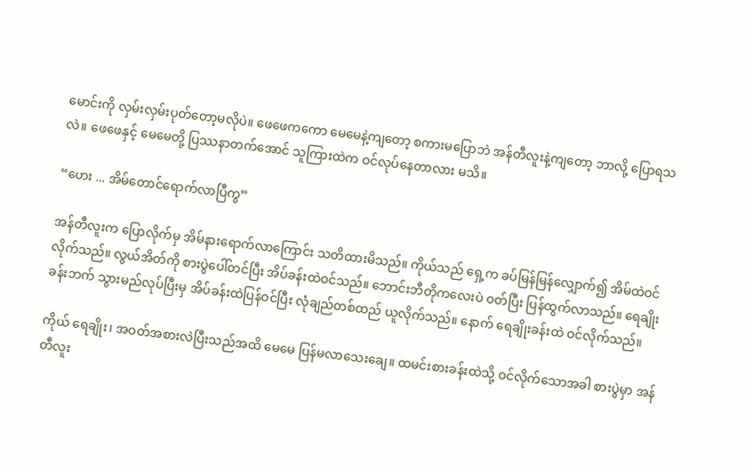မောင်းကို လှမ်းလှမ်းပုတ်တော့မလိုပဲ။ ဖေဖေကကော မေမေနဲ့ကျတော့ စကားမပြောဘဲ အန်တီလူးနဲ့ကျတော့ ဘာလို့ ပြောရသလဲ။ ဖေဖေနှင့် မေမေတို့ ပြဿနာတက်အောင် သူကြားထဲက ဝင်လုပ်နေတာလား မသိ။

“ဟေး ... အိမ်တောင်ရောက်လာပြီကွ”

အန်တီလူးက ပြောလိုက်မှ အိမ်နားရောက်လာကြောင်း သတိထားမိသည်။ ကိုယ်သည် ရှေ့က ခပ်မြန်မြန်လျှောက်၍ အိမ်ထဲဝင်လိုက်သည်။ လွယ်အိတ်ကို စားပွဲပေါ်တင်ပြီး အိပ်ခန်းထဲဝင်သည်။ ဘောင်းဘီတိုကလေးပဲ ဝတ်ပြီး ပြန်ထွက်လာသည်။ ရေချိုးခန်းဘက် သွားမည်လုပ်ပြီးမှ အိပ်ခန်းထဲပြန်ဝင်ပြီး လုံချည်တစ်ထည် ယူလိုက်သည်။ နောက် ရေချိုးခန်းထဲ ဝင်လိုက်သည်။

ကိုယ် ရေချိုး၊ အဝတ်အစားလဲပြီးသည်အထိ မေမေ ပြန်မလာသေးချေ။ ထမင်းစားခန်းထဲသို့ ဝင်လိုက်သောအခါ စားပွဲမှာ အန်တီလူး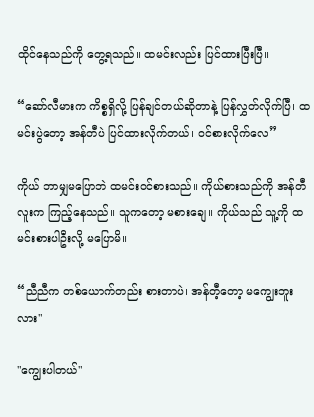ထိုင်နေသည်ကို တွေ့ရသည်။ ထမင်းလည်း ပြင်ထားပြီးပြီ။

“ဆော်လီမားက ကိစ္စရှိလို့ ပြန်ချင်တယ်ဆိုတာနဲ့ ပြန်လွှတ်လိုက်ပြီ၊ ထမင်းပွဲတော့ အန်တီပဲ ပြင်ထားလိုက်တယ်၊ ဝင်စားလိုက်လေ”

ကိုယ် ဘာမျှမပြောဘဲ ထမင်းဝင်စားသည်။ ကိုယ်စားသည်ကို အန်တီလူးက ကြည့်နေသည်။ သူကတော့ မစားချေ။ ကိုယ်သည် သူ့ကို ထမင်းစားပါဦးလို့ မပြောမိ။

“ညီညီက တစ်ယောက်တည်း စားတာပဲ၊ အန်တီ့တော့ မကျွေးဘူးလား"

"ကျွေးပါတယ်"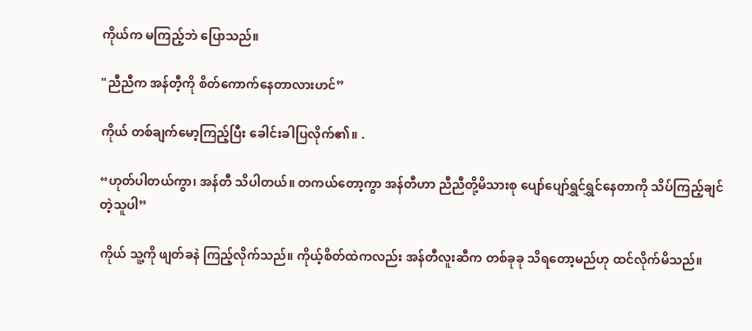ကိုယ်က မကြည့်ဘဲ ပြောသည်။

"ညီညီက အန်တီ့ကို စိတ်ကောက်နေတာလားဟင်”

ကိုယ် တစ်ချက်မော့ကြည့်ပြီး ခေါင်းခါပြလိုက်၏။ .

“ဟုတ်ပါတယ်ကွာ၊ အန်တီ သိပါတယ်။ တကယ်တော့ကွာ အန်တီဟာ ညီညီတို့မိသားစု ပျော်ပျော်ရွှင်ရွှင်နေတာကို သိပ်ကြည့်ချင်တဲ့သူပါ”

ကိုယ် သူ့ကို ဖျတ်ခနဲ ကြည့်လိုက်သည်။ ကိုယ့်စိတ်ထဲကလည်း အန်တီလူးဆီက တစ်ခုခု သိရတော့မည်ဟု ထင်လိုက်မိသည်။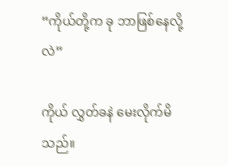“ကိုယ်တို့က ခု ဘာဖြစ်နေလို့လဲ”

ကိုယ် လွှတ်ခနဲ မေးလိုက်မိသည်။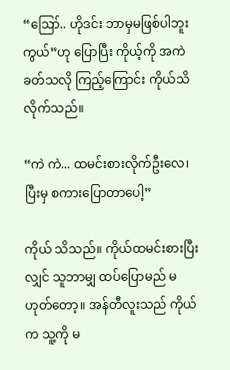“ဪ.. ဟိုဒင်း ဘာမှမဖြစ်ပါဘူးကွယ်”ဟု ပြောပြီး ကိုယ့်ကို အကဲခတ်သလို ကြည့်ကြောင်း ကိုယ်သိလိုက်သည်။

“ကဲ ကဲ... ထမင်းစားလိုက်ဦးလေ၊ ပြီးမှ စကားပြောတာပေါ့”

ကိုယ် သိသည်။ ကိုယ်ထမင်းစားပြီးလျှင် သူဘာမျှ ထပ်ပြောမည် မဟုတ်တော့။ အန်တီလူးသည် ကိုယ်က သူ့ကို မ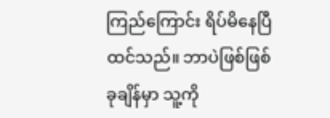ကြည်ကြောင်း ရိပ်မိနေပြီ ထင်သည်။ ဘာပဲဖြစ်ဖြစ် ခုချိန်မှာ သူ့ကို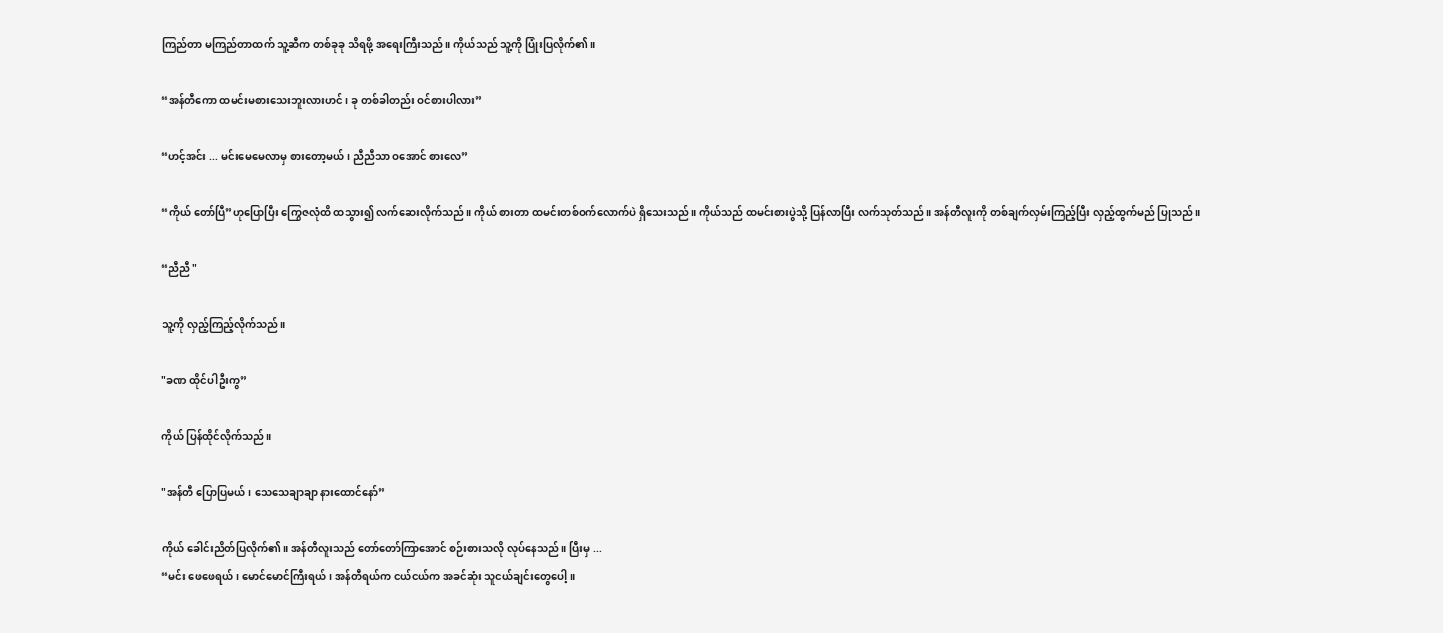ကြည်တာ မကြည်တာထက် သူ့ဆီက တစ်ခုခု သိရဖို့ အရေးကြီးသည်။ ကိုယ်သည် သူ့ကို ပြုံးပြလိုက်၏။

“အန်တီကော ထမင်းမစားသေးဘူးလားဟင်၊ ခု တစ်ခါတည်း ဝင်စားပါလား”

“ဟင့်အင်း ... မင်းမေမေလာမှ စားတော့မယ်၊ ညီညီသာ ဝအောင် စားလေ”

“ကိုယ် တော်ပြီ”ဟုပြောပြီး ကြွေဇလုံထိ ထသွား၍ လက်ဆေးလိုက်သည်။ ကိုယ် စားတာ ထမင်းတစ်ဝက်လောက်ပဲ ရှိသေးသည်။ ကိုယ်သည် ထမင်းစားပွဲသို့ ပြန်လာပြီး လက်သုတ်သည်။ အန်တီလူးကို တစ်ချက်လှမ်းကြည့်ပြီး လှည့်ထွက်မည် ပြုသည်။

“ညီညီ "

သူ့ကို လှည့်ကြည့်လိုက်သည်။

"ခဏ ထိုင်ပါဦးကွ”

ကိုယ် ပြန်ထိုင်လိုက်သည်။

"အန်တီ ပြောပြမယ်၊ သေသေချာချာ နားထောင်နော်”

ကိုယ် ခေါင်းညိတ်ပြလိုက်၏။ အန်တီလူးသည် တော်တော်ကြာအောင် စဉ်းစားသလို လုပ်နေသည်။ ပြီးမှ ...
“မင်း ဖေဖေရယ်၊ မောင်မောင်ကြီးရယ်၊ အန်တီရယ်က ငယ်ငယ်က အခင်ဆုံး သူငယ်ချင်းတွေပေါ့။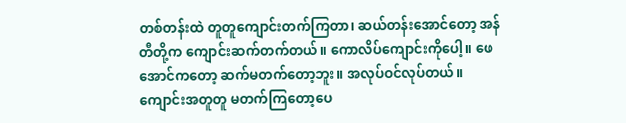တစ်တန်းထဲ တူတူကျောင်းတက်ကြတာ၊ ဆယ်တန်းအောင်တော့ အန်တီတို့က ကျောင်းဆက်တက်တယ်။ ကောလိပ်ကျောင်းကိုပေါ့။ ဖေအောင်ကတော့ ဆက်မတက်တော့ဘူး။ အလုပ်ဝင်လုပ်တယ်။ ကျောင်းအတူတူ မတက်ကြတော့ပေ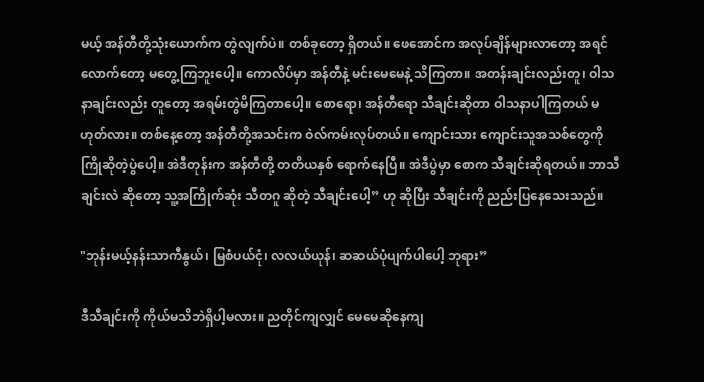မယ့် အန်တီတို့သုံးယောက်က တွဲလျက်ပဲ။ တစ်ခုတော့ ရှိတယ်။ ဖေအောင်က အလုပ်ချိန်များလာတော့ အရင်လောက်တော့ မတွေ့ကြဘူးပေါ့။ ကောလိပ်မှာ အန်တီနဲ့ မင်းမေမေနဲ့ သိကြတာ။ အတန်းချင်းလည်းတူ၊ ဝါသနာချင်းလည်း တူတော့ အရမ်းတွဲမိကြတာပေါ့။ စောရော၊ အန်တီရော သီချင်းဆိုတာ ဝါသနာပါကြတယ် မဟုတ်လား။ တစ်နေ့တော့ အန်တီတို့အသင်းက ဝဲလ်ကမ်းလုပ်တယ်။ ကျောင်းသား ကျောင်းသူအသစ်တွေကို ကြိုဆိုတဲ့ပွဲပေါ့။ အဲဒီတုန်းက အန်တီတို့ တတိယနှစ် ရောက်နေပြီ။ အဲဒီပွဲမှာ စောက သီချင်းဆိုရတယ်။ ဘာသီချင်းလဲ ဆိုတော့ သူ့အကြိုက်ဆုံး သီတဂူ ဆိုတဲ့ သီချင်းပေါ့” ဟု ဆိုပြီး သီချင်းကို ညည်းပြနေသေးသည်။

"ဘုန်းမယ့်နန်းသာကီနွယ်၊ မြစံပယ်ငုံ၊ လလယ်ယုန်၊ ဆဆယ်ပုံပျက်ပါပေါ့ ဘုရား”

ဒီသီချင်းကို ကိုယ်မသိဘဲရှိပါ့မလား။ ညတိုင်ကျလျှင် မေမေဆိုနေကျ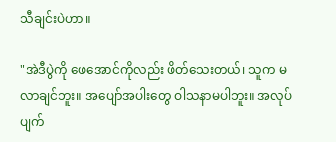သီချင်းပဲဟာ။

"အဲဒီပွဲကို ဖေအောင်ကိုလည်း ဖိတ်သေးတယ်၊ သူက မလာချင်ဘူး။ အပျော်အပါးတွေ ဝါသနာမပါဘူး။ အလုပ်ပျက်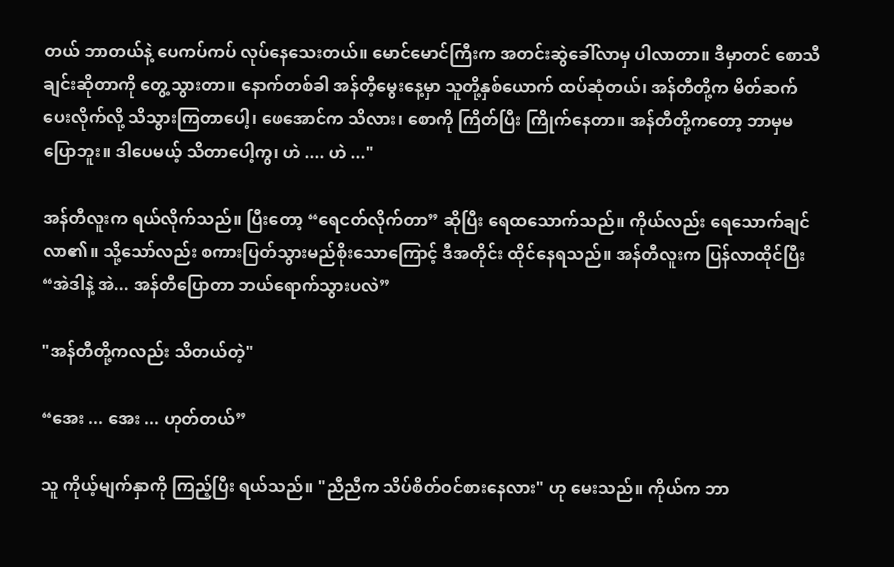တယ် ဘာတယ်နဲ့ ပေကပ်ကပ် လုပ်နေသေးတယ်။ မောင်မောင်ကြီးက အတင်းဆွဲခေါ်လာမှ ပါလာတာ။ ဒီမှာတင် စောသီချင်းဆိုတာကို တွေ့သွားတာ။ နောက်တစ်ခါ အန်တီ့မွေးနေ့မှာ သူတို့နှစ်ယောက် ထပ်ဆုံတယ်၊ အန်တီတို့က မိတ်ဆက်ပေးလိုက်လို့ သိသွားကြတာပေါ့၊ ဖေအောင်က သိလား၊ စောကို ကြိတ်ပြီး ကြိုက်နေတာ။ အန်တီတို့ကတော့ ဘာမှမပြောဘူး။ ဒါပေမယ့် သိတာပေါ့ကွ၊ ဟဲ .... ဟဲ ..."

အန်တီလူးက ရယ်လိုက်သည်။ ပြီးတော့ “ရေငတ်လိုက်တာ” ဆိုပြီး ရေထသောက်သည်။ ကိုယ်လည်း ရေသောက်ချင်လာ၏။ သို့သော်လည်း စကားပြတ်သွားမည်စိုးသောကြောင့် ဒီအတိုင်း ထိုင်နေရသည်။ အန်တီလူးက ပြန်လာထိုင်ပြီး “အဲဒါနဲ့ အဲ... အန်တီပြောတာ ဘယ်ရောက်သွားပလဲ”

"အန်တီတို့ကလည်း သိတယ်တဲ့"

“အေး ... အေး ... ဟုတ်တယ်”

သူ ကိုယ့်မျက်နှာကို ကြည့်ပြီး ရယ်သည်။ "ညီညီက သိပ်စိတ်ဝင်စားနေလား" ဟု မေးသည်။ ကိုယ်က ဘာ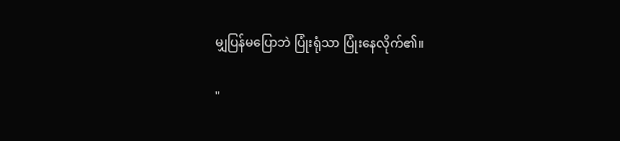မျှပြန်မပြောဘဲ ပြုံးရုံသာ ပြုံးနေလိုက်၏။

"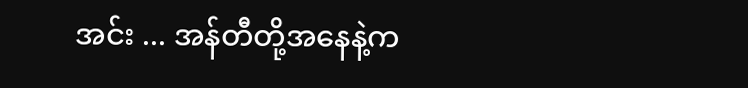အင်း ... အန်တီတို့အနေနဲ့က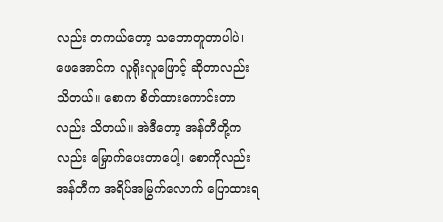လည်း တကယ်တော့ သဘောတူတာပါပဲ၊ ဖေအောင်က လူရိုးလူဖြောင့် ဆိုတာလည်း သိတယ်။ စောက စိတ်ထားကောင်းတာလည်း သိတယ်။ အဲဒီတော့ အန်တီတို့ကလည်း မြှောက်ပေးတာပေါ့၊ စောကိုလည်း အန်တီက အရိပ်အမြွက်လောက် ပြောထားရ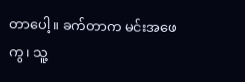တာပေါ့။ ခက်တာက မင်းအဖေကွ၊ သူ့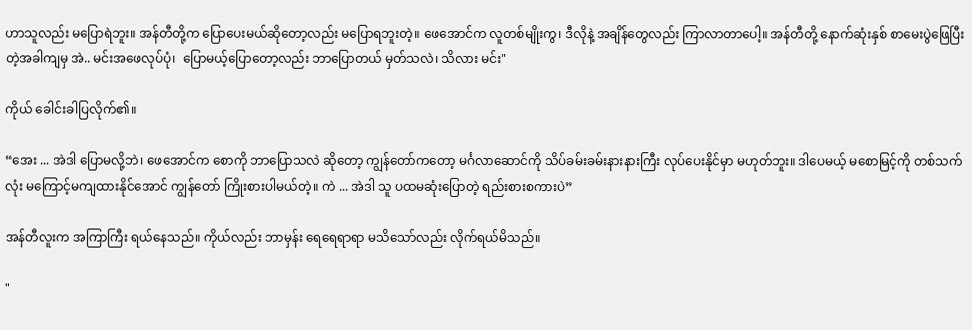ဟာသူလည်း မပြောရဲဘူး။ အန်တီတို့က ပြောပေးမယ်ဆိုတော့လည်း မပြောရဘူးတဲ့။ ဖေအောင်က လူတစ်မျိုးကွ၊ ဒီလိုနဲ့ အချိန်တွေလည်း ကြာလာတာပေါ့။ အန်တီတို့ နောက်ဆုံးနှစ် စာမေးပွဲဖြေပြီးတဲ့အခါကျမှ အဲ.. မင်းအဖေလုပ်ပုံ၊  ပြောမယ့်ပြောတော့လည်း ဘာပြောတယ် မှတ်သလဲ၊ သိလား မင်း"

ကိုယ် ခေါင်းခါပြလိုက်၏။

“အေး ... အဲဒါ ပြောမလို့ဘဲ၊ ဖေအောင်က စောကို ဘာပြောသလဲ ဆိုတော့ ကျွန်တော်ကတော့ မင်္ဂလာဆောင်ကို သိပ်ခမ်းခမ်းနားနားကြီး လုပ်ပေးနိုင်မှာ မဟုတ်ဘူး။ ဒါပေမယ့် မစောမြင့်ကို တစ်သက်လုံး မကြောင့်မကျထားနိုင်အောင် ကျွန်တော် ကြိုးစားပါမယ်တဲ့။ ကဲ ... အဲဒါ သူ ပထမဆုံးပြောတဲ့ ရည်းစားစကားပဲ”

အန်တီလူးက အကြာကြီး ရယ်နေသည်။ ကိုယ်လည်း ဘာမှန်း ရေရေရာရာ မသိသော်လည်း လိုက်ရယ်မိသည်။

"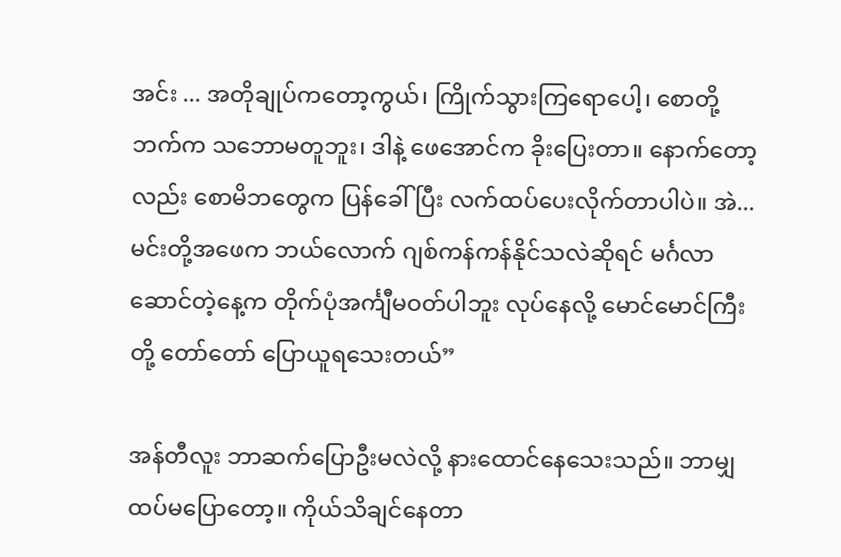အင်း ... အတိုချုပ်ကတော့ကွယ်၊ ကြိုက်သွားကြရောပေါ့၊ စောတို့ဘက်က သဘောမတူဘူး၊ ဒါနဲ့ ဖေအောင်က ခိုးပြေးတာ။ နောက်တော့လည်း စောမိဘတွေက ပြန်ခေါ်ပြီး လက်ထပ်ပေးလိုက်တာပါပဲ။ အဲ... မင်းတို့အဖေက ဘယ်လောက် ဂျစ်ကန်ကန်နိုင်သလဲဆိုရင် မင်္ဂလာဆောင်တဲ့နေ့က တိုက်ပုံအင်္ကျီမဝတ်ပါဘူး လုပ်နေလို့ မောင်မောင်ကြီးတို့ တော်တော် ပြောယူရသေးတယ်”

အန်တီလူး ဘာဆက်ပြောဦးမလဲလို့ နားထောင်နေသေးသည်။ ဘာမျှထပ်မပြောတော့။ ကိုယ်သိချင်နေတာ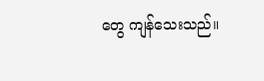တွေ ကျန်သေးသည်။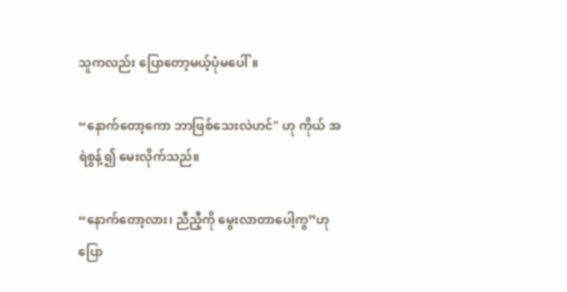သူကလည်း ပြောတော့မယ့်ပုံမပေါ်။

“နောက်တော့ကော ဘာဖြစ်သေးလဲဟင်" ဟု ကိုယ် အရဲစွန့်၍ မေးလိုက်သည်။

“နောက်တော့လား၊ ညီညီ့ကို မွေးလာတာပေါ့ကွ”ဟု ပြော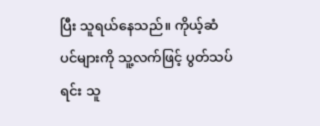ပြီး သူရယ်နေသည်။ ကိုယ့်ဆံပင်များကို သူ့လက်ဖြင့် ပွတ်သပ်ရင်း သူ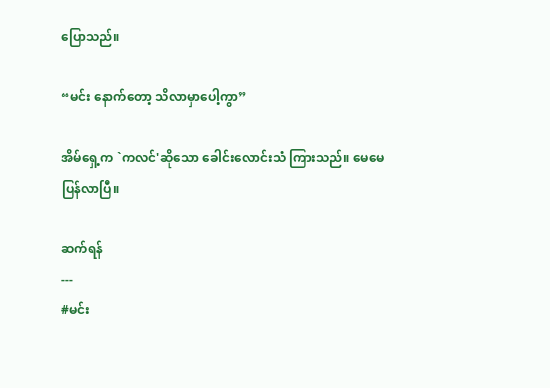ပြောသည်။

“မင်း နောက်တော့ သိလာမှာပေါ့ကွာ”

အိမ်ရှေ့က `ကလင်'ဆိုသော ခေါင်းလောင်းသံ ကြားသည်။ မေမေပြန်လာပြီ။

ဆက်ရန်
---
#မင်း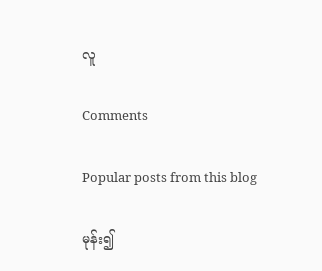လူ

Comments

Popular posts from this blog

မုန်း၍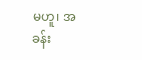မဟူ၊ အခန်း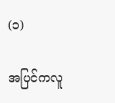(၁)

အပြင်ကလူ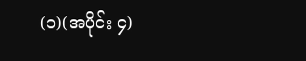(၁)(အပိုင်း ၄)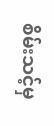စိမ်းသင့်မှ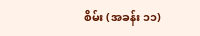စိမ်း (အခန်း ၁၁)